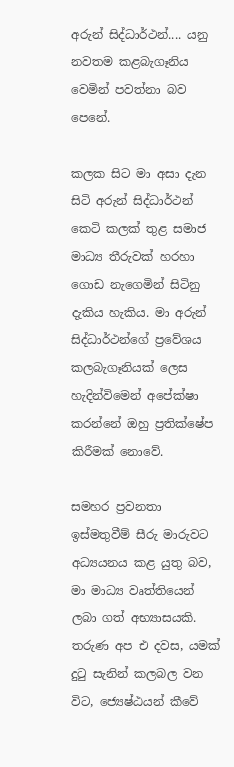අරුන් සිද්ධාර්ථන්.... යනු  නවතම කළබැගෑනිය වෙමින් පවත්නා බව පෙනේ.

කලක සිට මා අසා දැන සිටි අරුන් සිද්ධාර්ථන් කෙටි කලක් තුළ සමාජ මාධ්‍ය තීරුවක් හරහා ගොඩ නැගෙමින් සිටිනු දැකිය හැකිය. මා අරුන් සිද්ධාර්ථන්ගේ ප්‍රවේශය කලබැගෑනියක් ලෙස හැදින්විමෙන් අපේක්ෂා කරන්නේ ඔහු ප්‍රතික්ෂේප කිරීමක් නොවේ.

සමහර ප්‍රවනතා ඉස්මතුවීම් සීරු මාරුවට අධ්‍යයනය කළ යුතු බව, මා මාධ්‍ය වෘත්තියෙන් ලබා ගත් අභ්‍යාසයකි. තරුණ අප එ දවස, යමක් දුටු සැනින් කලබල වන විට, ජ්‍යෙෂ්ඨයන් කීවේ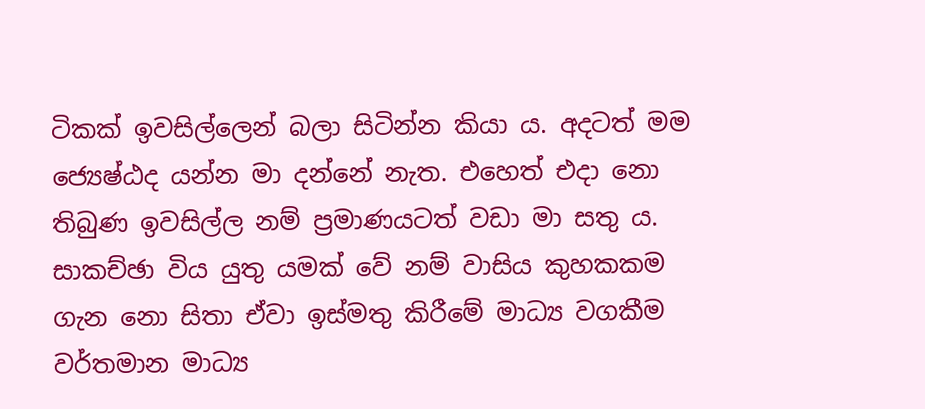ටිකක් ඉවසිල්ලෙන් බලා සිටින්න කියා ය. අදටත් මම ජ්‍යෙෂ්ඨද යන්න මා දන්නේ නැත. එහෙත් එදා නො තිබුණ ඉවසිල්ල නම් ප්‍රමාණයටත් වඩා මා සතු ය. සාකච්ඡා විය යුතු යමක් වේ නම් වාසිය කුහකකම ගැන නො සිතා ඒවා ඉස්මතු කිරීමේ මාධ්‍ය වගකීම වර්තමාන මාධ්‍ය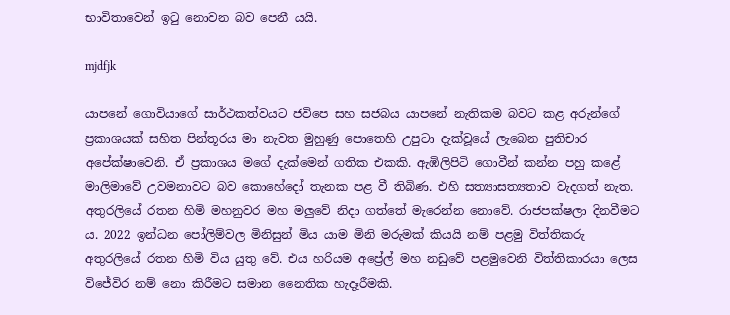භාවිතාවෙන් ඉටු නොවන බව පෙනී යයි.

mjdfjk

යාපනේ ගොවියාගේ සාර්ථකත්වයට ජවිපෙ සහ සජබය යාපනේ නැතිකම බවට කළ අරුන්ගේ ප්‍රකාශයක් සහිත පින්තූරය මා නැවත මුහුණු පොතෙහි උපුටා දැක්වූයේ ලැබෙන පුතිචාර අපේක්ෂාවෙනි. ඒ ප්‍රකාශය මගේ දැක්මෙන් ගතික එකකි. ඇඹිලිපිටි ගොවීන් කන්න පහු කළේ මාලිමාවේ උවමනාවට බව කොහේදෝ තැනක පළ වී තිබිණ. එහි සත්‍යාසත්‍යතාව වැදගත් නැත. අතුරලියේ රතන හිමි මහනුවර මහ මලුවේ නිදා ගත්තේ මැරෙන්න නොවේ. රාජපක්ෂලා දිනවීමට ය. 2022 ඉන්ධන පෝලිම්වල මිනිසුන් මිය යාම මිනි මරුමක් කියයි නම් පළමු විත්තිකරු අතුරලියේ රතන හිමි විය යුතු වේ. එය හරියම අප්‍රේල් මහ නඩුවේ පළමුවෙනි විත්තිකාරයා ලෙස විජේවිර නම් නො කිරීමට සමාන නෛතික හැදෑරීමකි.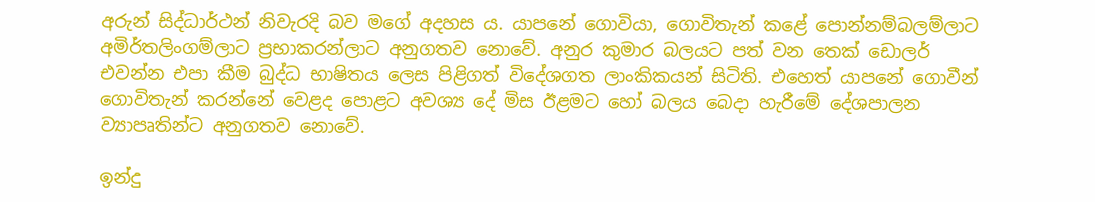අරුන් සිද්ධාර්ථන් නිවැරදි බව මගේ අදහස ය. යාපනේ ගොවියා, ගොවිතැන් කළේ පොන්නම්බලම්ලාට අමිර්තලිංගම්ලාට ප්‍රභාකරන්ලාට අනුගතව නොවේ. අනුර කුමාර බලයට පත් වන තෙක් ඩොලර් එවන්න එපා කීම බුද්ධ භාෂිතය ලෙස පිළිගත් විදේශගත ලාංකිකයන් සිටිති. එහෙත් යාපනේ ගොවීන් ගොවිතැන් කරන්නේ වෙළද පොළට අවශ්‍ය දේ මිස ඊළමට හෝ බලය බෙදා හැරීමේ දේශපාලන ව්‍යාපෘතින්ට අනුගතව නොවේ.

ඉන්දු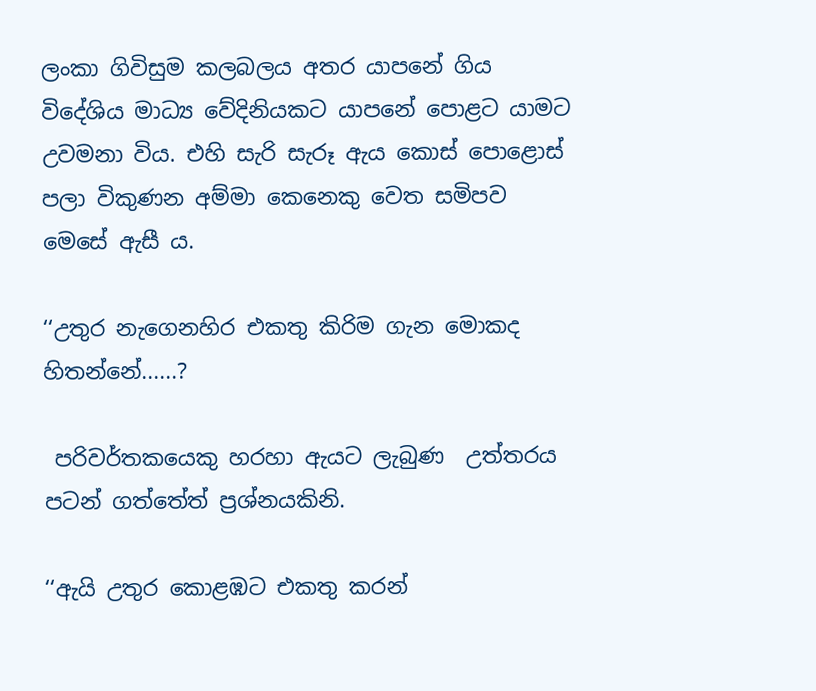ලංකා ගිවිසුම කලබලය අතර යාපනේ ගිය විදේශිය මාධ්‍ය වේදිනියකට යාපනේ පොළට යාමට උවමනා විය. එහි සැරි සැරූ ඇය කොස් පොළොස් පලා විකුණන අම්මා කෙනෙකු වෙත සමිපව මෙසේ ඇසී ය.

‘‘උතුර නැගෙනහිර එකතු කිරිම ගැන මොකද හිතන්නේ......?

 පරිවර්තකයෙකු හරහා ඇයට ලැබුණ  උත්තරය පටන් ගත්තේත් ප්‍රශ්නයකිනි.

‘‘ඇයි උතුර කොළඹට එකතු කරන්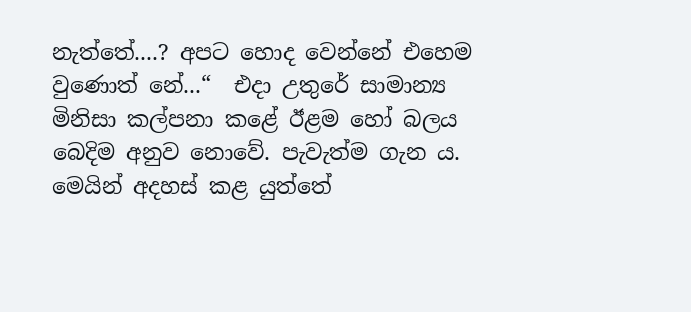නැත්තේ....? අපට හොද වෙන්නේ එහෙම වුණොත් නේ...“  එදා උතුරේ සාමාන්‍ය මිනිසා කල්පනා කළේ ඊළම හෝ බලය බෙදිම අනුව නොවේ. පැවැත්ම ගැන ය. මෙයින් අදහස් කළ යුත්තේ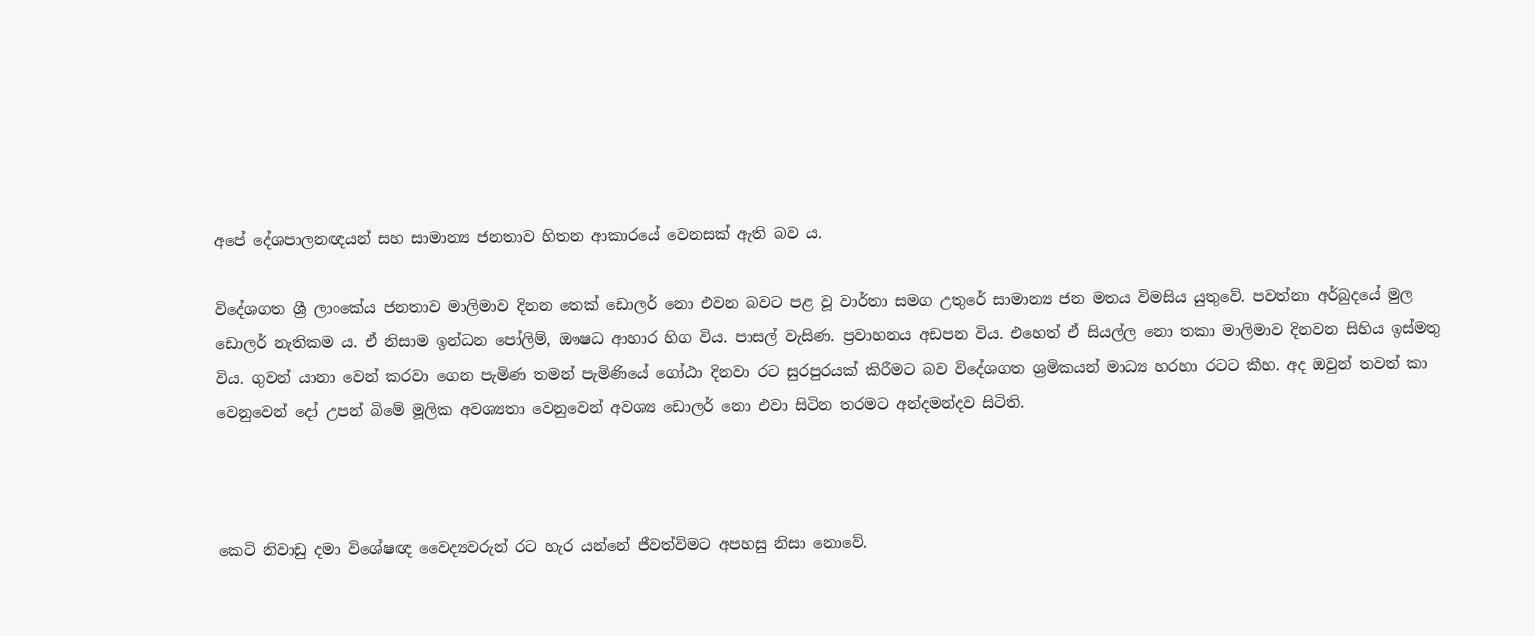අපේ දේශපාලනඥයන් සහ සාමාන්‍ය ජනතාව හිතන ආකාරයේ වෙනසක් ඇති බව ය.

විදේශගත ශ්‍රී ලාංකේය ජනතාව මාලිමාව දිනන තෙක් ඩොලර් නො එවන බවට පළ වූ වාර්තා සමග උතුරේ සාමාන්‍ය ජන මතය විමසිය යුතුවේ. පවත්නා අර්බුදයේ මුල ඩොලර් නැතිකම ය. ඒ නිසාම ඉන්ධන පෝලිම්, ඖෂධ ආහාර හිග විය. පාසල් වැසිණ. ප්‍රවාහනය අඩපන විය. එහෙත් ඒ සියල්ල නො තකා මාලිමාව දිනවන සිහිය ඉස්මතු විය. ගුවන් යානා වෙන් කරවා ගෙන පැමිණ තමන් පැමිණියේ ගෝඨා දිනවා රට සුරපුරයක් කිරීමට බව විදේශගත ශ්‍රමිකයන් මාධ්‍ය හරහා රටට කීහ. අද ඔවුන් තවත් කා වෙනුවෙන් දෝ උපන් බිමේ මූලික අවශ්‍යතා වෙනුවෙන් අවශ්‍ය ඩොලර් නො එවා සිටින තරමට අන්දමන්දව සිටිති.



කෙටි නිවාඩු දමා විශේෂඥ වෛද්‍යවරුන් රට හැර යන්නේ ජීවත්විමට අපහසු නිසා නොවේ.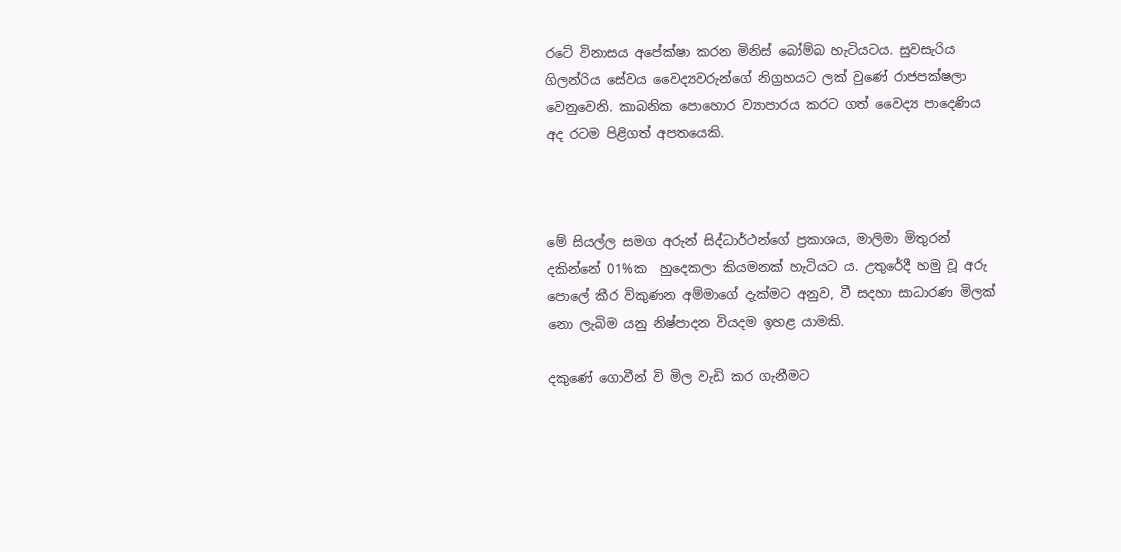රටේ විනාසය අපේක්ෂා කරන මිනිස් බෝම්බ හැටියටය. සුවසැරිය ගිලන්රිය සේවය වෛද්‍යවරුන්ගේ නිග්‍රහයට ලක් වුණේ රාජපක්ෂලා වෙනුවෙනි. කාබනික පොහොර ව්‍යාපාරය කරට ගත් වෛද්‍ය පාදෙණිය අද රටම පිළිගත් අපතයෙකි.



මේ සියල්ල සමග අරුන් සිද්ධාර්ථන්ගේ ප්‍රකාශය, මාලිමා මිතුරන් දකින්නේ 01%ක  හුදෙකලා කියමනක් හැටියට ය. උතුරේදී හමු වූ අරු පොලේ කීර විකුණන අම්මාගේ දැක්මට අනුව, වී සදහා සාධාරණ මිලක් නො ලැබිම යනු නිෂ්පාදන වියදම ඉහළ යාමකි.

දකුණේ ගොවීන් වි මිල වැඩි කර ගැනීමට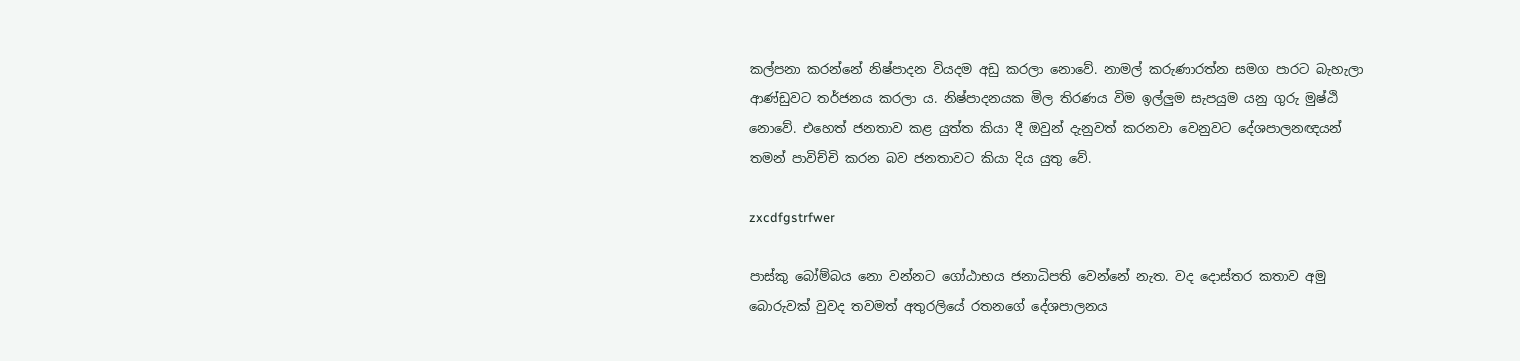කල්පනා කරන්නේ නිෂ්පාදන වියදම අඩු කරලා නොවේ. නාමල් කරුණාරත්න සමග පාරට බැහැලා ආණ්ඩුවට තර්ජනය කරලා ය. නිෂ්පාදනයක මිල තිරණය විම ඉල්ලුම සැපයුම යනු ගුරු මුෂ්ඨි නොවේ. එහෙත් ජනතාව කළ යුත්ත කියා දී ඔවුන් දැනුවත් කරනවා වෙනුවට දේශපාලනඥයන් තමන් පාවිච්චි කරන බව ජනතාවට කියා දිය යුතු වේ.

zxcdfgstrfwer

පාස්කු බෝම්බය නො වන්නට ගෝඨාභය ජනාධිපති වෙන්නේ නැත. වද දොස්තර කතාව අමු බොරුවක් වුවද තවමත් අතුරලියේ රතනගේ දේශපාලනය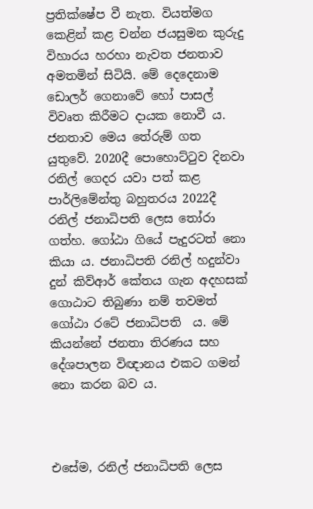ප්‍රතික්ෂේප වී නැත. වියත්මග කෙළින් කළ චන්න ජයසුමන කුරුදු විහාරය හරහා නැවත ජනතාව අමතමින් සිටියි. මේ දෙදෙනාම ඩොලර් ගෙනාවේ හෝ පාසල් විවෘත කිරීමට දායක නොවී ය. ජනතාව මෙය තේරුම් ගත යුතුවේ. 2020දී පොහොට්ටුව දිනවා රනිල් ගෙදර යවා පත් කළ පාර්ලිමේන්තු බහුතරය 2022දී රනිල් ජනාධිපති ලෙස තෝරා ගත්හ. ගෝඨා ගියේ පැදුරටත් නො කියා ය. ජනාධිපති රනිල් හදුන්වා දුන් කිව්ආර් කේතය ගැන අදහසක් ගොඨාට තිබුණා නම් තවමත් ගෝඨා රටේ ජනාධිපති  ය. මේ කියන්නේ ජනතා තිරණය සහ දේශපාලන විඥානය එකට ගමන් නො කරන බව ය.



එසේම, රනිල් ජනාධිපති ලෙස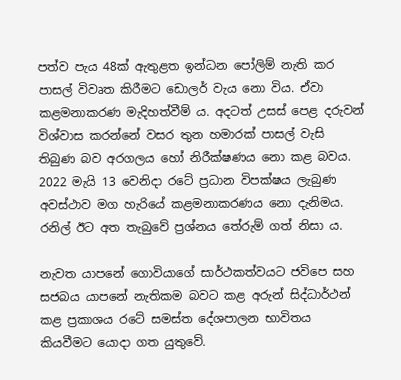පත්ව පැය 48ක් ඇතුළත ඉන්ධන පෝලිම් නැති කර පාසල් විවෘත කිරීමට ඩොලර් වැය නො විය. ඒවා කළමනාකරණ මැදිහත්වීම් ය. අදටත් උසස් පෙළ දරුවන් විශ්වාස කරන්නේ වසර තුන හමාරක් පාසල් වැසි තිබුණ බව අරගලය හෝ නිරීක්ෂණය නො කළ බවය. 2022 මැයි 13 වෙනිදා රටේ ප්‍රධාන විපක්ෂය ලැබුණ අවස්ථාව මග හැරියේ කළමනාකරණය නො දැනිමය. රනිල් ඊට අත තැබුවේ ප්‍රශ්නය තේරුම් ගත් නිසා ය.

නැවත යාපනේ ගොවියාගේ සාර්ථකත්වයට ජවිපෙ සහ සජබය යාපනේ නැතිකම බවට කළ අරුන් සිද්ධාර්ථන් කළ ප්‍රකාශය රටේ සමස්ත දේශපාලන භාවිතය කියවීමට යොදා ගත යුතුවේ.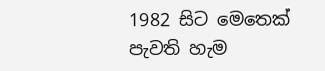1982 සිට මෙතෙක් පැවති හැම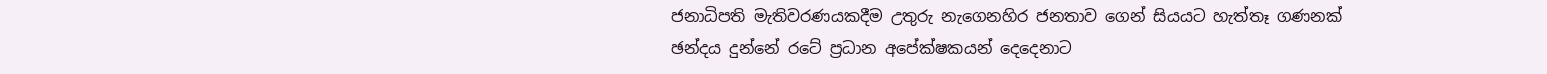ජනාධිපති මැතිවරණයකදීම උතුරු නැගෙනහිර ජනතාව ගෙන් සියයට හැත්තෑ ගණනක් ඡන්දය දුන්නේ රටේ ප්‍රධාන අපේක්ෂකයන් දෙදෙනාට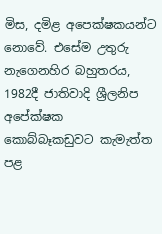මිස, දමිළ අපෙක්ෂකයන්ට නොවේ. එසේම උතුරු නැගෙනහිර බහුතරය, 1982දී ජාතිවාදි ශ්‍රීලනිප අපේක්ෂක කොබ්බෑකඩුවට කැමැත්ත පළ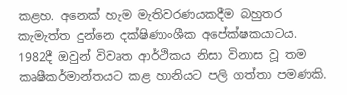කළහ. අනෙක් හැම මැතිවරණයකදීම බහුතර කැමැත්ත දුන්නෙ දක්ෂිණාංශීක අපේක්ෂකයාටය. 1982දී ඔවුන් විවෘත ආර්ථිකය නිසා විනාස වූ තම කෘෂීකර්මාන්තයට කළ හානියට පලි ගත්තා පමණකි.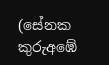(සේනක කුරුඅඹේ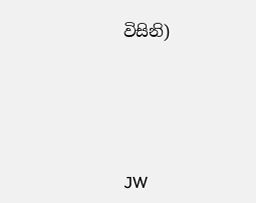විසිනි)





JW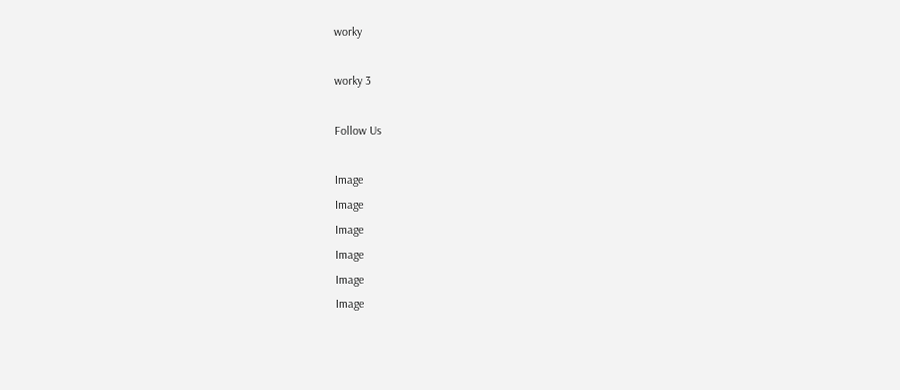worky

worky 3

Follow Us

Image
Image
Image
Image
Image
Image